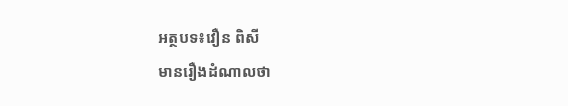អត្ថបទ៖វឿន ពិសី
មានរឿងដំណាលថា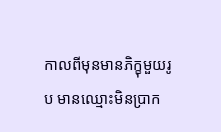កាលពីមុនមានភិក្ខុមួយរូប មានឈ្មោះមិនប្រាក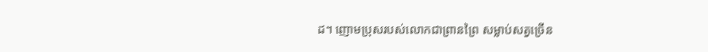ដ។ ញោមប្រុសរបស់លោកជាព្រានព្រៃ សម្លាប់សត្វច្រើន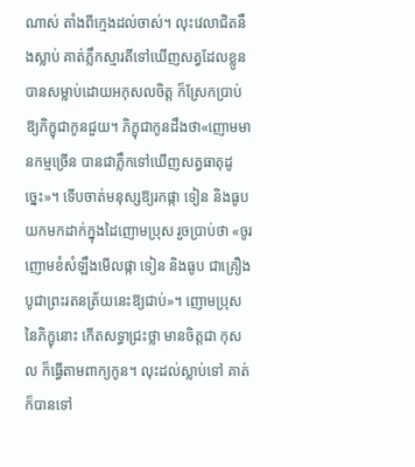ណាស់ តាំងពីក្មេងដល់ចាស់។ លុះវេលាជិតនឹងស្លាប់ គាត់ភ្លឹកស្មារតីទៅឃើញសត្វដែលខ្លូនបានសម្លាប់ដោយអកុសលចិត្ត ក៏ស្រែកប្រាប់ឱ្យភិក្ខុជាកូនជួយ។ ភិក្ខុជាកូនដឹងថា«ញោមមានកម្មច្រើន បានជាភ្លឹកទៅឃើញសត្វធាតុដូច្នេះ»។ ទើបចាត់មនុស្សឱ្យរកផ្កា ទៀន និងធូប យកមកដាក់ក្នុងដៃញោមប្រុស រួចប្រាប់ថា «ចូរញោមខំសំឡឹងមើលផ្កា ទៀន និងធូប ជាគ្រឿងបូជាព្រះរតនត្រ័យនេះឱ្យជាប់»។ ញោមប្រុសនៃភិក្ខុនោះ កើតសទ្ធាជ្រះថ្លា មានចិត្តជា កុសល ក៏ធ្វើតាមពាក្យកូន។ លុះដល់ស្លាប់ទៅ គាត់ក៏បានទៅ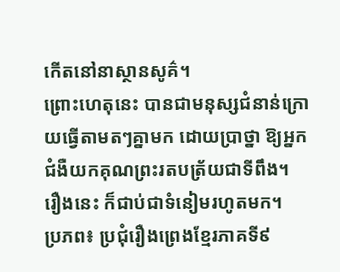កើតនៅនាស្ថានសូគ៌។
ព្រោះហេតុនេះ បានជាមនុស្សជំនាន់ក្រោយធ្វើតាមតៗគ្នាមក ដោយប្រាថ្នា ឱ្យអ្នកជំងឺយកគុណព្រះរតបត្រ័យជាទីពឹង។
រឿងនេះ ក៏ជាប់ជាទំនៀមរហូតមក។
ប្រភព៖ ប្រជុំរឿងព្រេងខ្មែរភាគទី៩